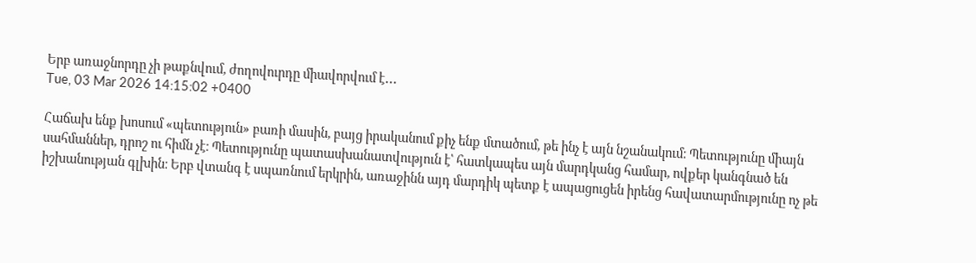Երբ առաջնորդը չի թաքնվում, ժողովուրդը միավորվում է․․․
Tue, 03 Mar 2026 14:15:02 +0400

Հաճախ ենք խոսում «պետություն» բառի մասին, բայց իրականում քիչ ենք մտածում, թե ինչ է այն նշանակում։ Պետությունը միայն սահմաններ, դրոշ ու հիմն չէ։ Պետությունը պատասխանատվություն է՝ հատկապես այն մարդկանց համար, ովքեր կանգնած են իշխանության գլխին։ Երբ վտանգ է սպառնում երկրին, առաջինն այդ մարդիկ պետք է ապացուցեն իրենց հավատարմությունը ոչ թե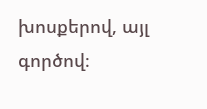խոսքերով, այլ գործով։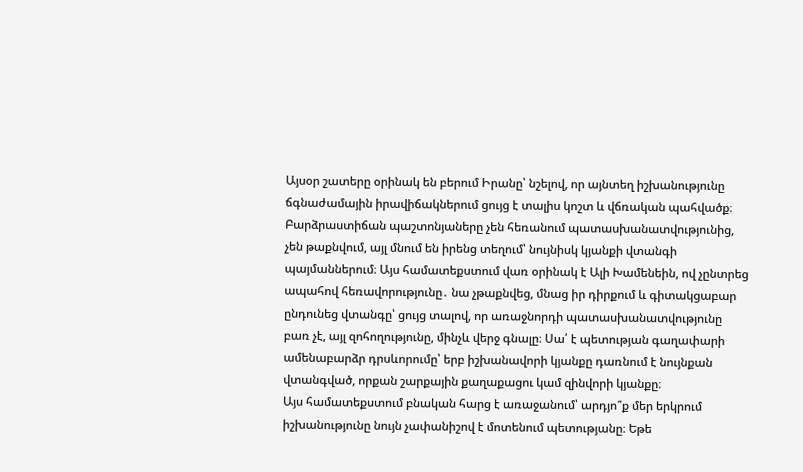Այսօր շատերը օրինակ են բերում Իրանը՝ նշելով, որ այնտեղ իշխանությունը ճգնաժամային իրավիճակներում ցույց է տալիս կոշտ և վճռական պահվածք։ Բարձրաստիճան պաշտոնյաները չեն հեռանում պատասխանատվությունից, չեն թաքնվում, այլ մնում են իրենց տեղում՝ նույնիսկ կյանքի վտանգի պայմաններում։ Այս համատեքստում վառ օրինակ է Ալի Խամենեին, ով չընտրեց ապահով հեռավորությունը․ նա չթաքնվեց, մնաց իր դիրքում և գիտակցաբար ընդունեց վտանգը՝ ցույց տալով, որ առաջնորդի պատասխանատվությունը բառ չէ, այլ զոհողությունը, մինչև վերջ գնալը։ Սա՛ է պետության գաղափարի ամենաբարձր դրսևորումը՝ երբ իշխանավորի կյանքը դառնում է նույնքան վտանգված, որքան շարքային քաղաքացու կամ զինվորի կյանքը։
Այս համատեքստում բնական հարց է առաջանում՝ արդյո՞ք մեր երկրում իշխանությունը նույն չափանիշով է մոտենում պետությանը։ Եթե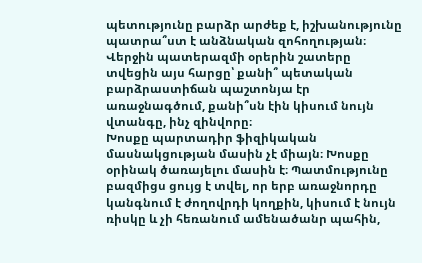պետությունը բարձր արժեք է, իշխանությունը պատրա՞ստ է անձնական զոհողության։ Վերջին պատերազմի օրերին շատերը տվեցին այս հարցը՝ քանի՞ պետական բարձրաստիճան պաշտոնյա էր առաջնագծում, քանի՞սն էին կիսում նույն վտանգը, ինչ զինվորը։
Խոսքը պարտադիր ֆիզիկական մասնակցության մասին չէ միայն։ Խոսքը օրինակ ծառայելու մասին է։ Պատմությունը բազմիցս ցույց է տվել, որ երբ առաջնորդը կանգնում է ժողովրդի կողքին, կիսում է նույն ռիսկը և չի հեռանում ամենածանր պահին,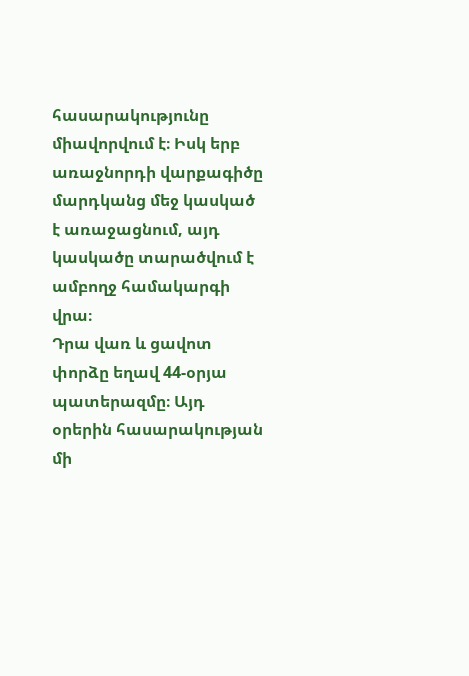հասարակությունը միավորվում է։ Իսկ երբ առաջնորդի վարքագիծը մարդկանց մեջ կասկած է առաջացնում, այդ կասկածը տարածվում է ամբողջ համակարգի վրա։
Դրա վառ և ցավոտ փորձը եղավ 44-օրյա պատերազմը։ Այդ օրերին հասարակության մի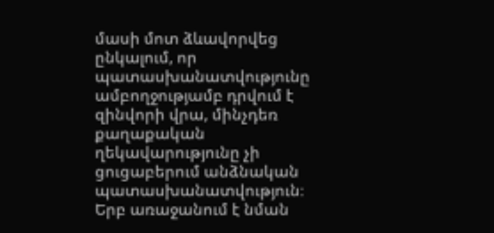մասի մոտ ձևավորվեց ընկալում, որ պատասխանատվությունը ամբողջությամբ դրվում է զինվորի վրա, մինչդեռ քաղաքական ղեկավարությունը չի ցուցաբերում անձնական պատասխանատվություն։ Երբ առաջանում է նման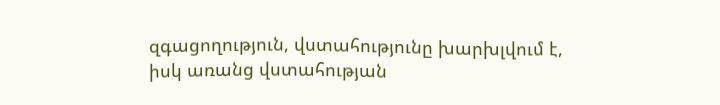զգացողություն, վստահությունը խարխլվում է, իսկ առանց վստահության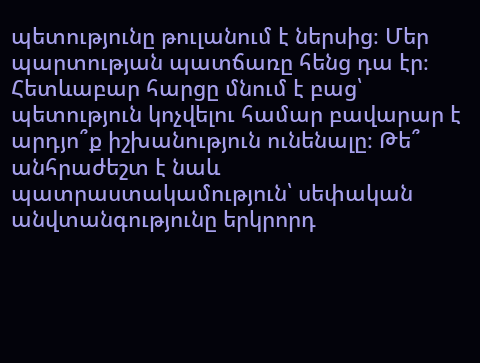պետությունը թուլանում է ներսից։ Մեր պարտության պատճառը հենց դա էր։
Հետևաբար հարցը մնում է բաց՝ պետություն կոչվելու համար բավարար է արդյո՞ք իշխանություն ունենալը։ Թե՞ անհրաժեշտ է նաև պատրաստակամություն՝ սեփական անվտանգությունը երկրորդ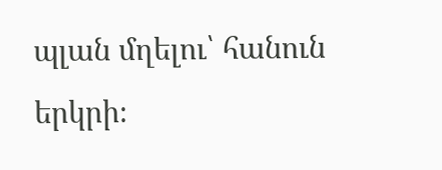պլան մղելու՝ հանուն երկրի։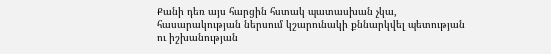Քանի դեռ այս հարցին հստակ պատասխան չկա, հասարակության ներսում կշարունակի քննարկվել պետության ու իշխանության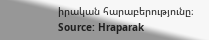իրական հարաբերությունը։
Source: Hraparak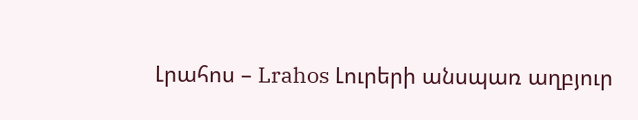Լրահոս – Lrahos Լուրերի անսպառ աղբյուր